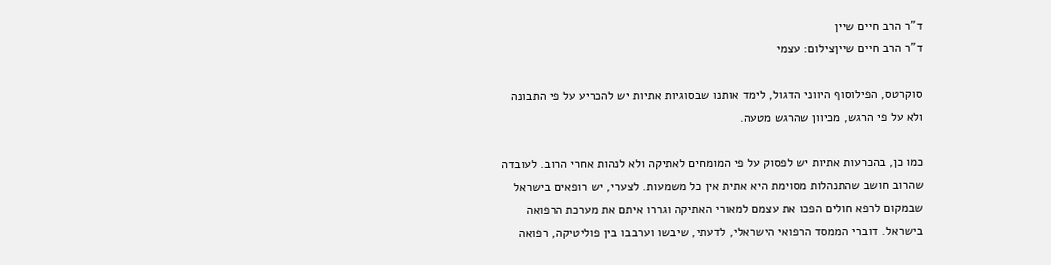ד"ר הרב חיים שיין
ד"ר הרב חיים שייןצילום: עצמי

סוקרטס, הפילוסוף היווני הדגול, לימד אותנו שבסוגיות אתיות יש להכריע על פי התבונה ולא על פי הרגש, מכיוון שהרגש מטעה.

כמו כן, בהכרעות אתיות יש לפסוק על פי המומחים לאתיקה ולא לנהות אחרי הרוב. לעובדה שהרוב חושב שהתנהלות מסוימת היא אתית אין כל משמעות. לצערי, יש רופאים בישראל שבמקום לרפא חולים הפכו את עצמם למאורי האתיקה וגררו איתם את מערכת הרפואה בישראל. דוברי הממסד הרפואי הישראלי, לדעתי, שיבשו וערבבו בין פוליטיקה, רפואה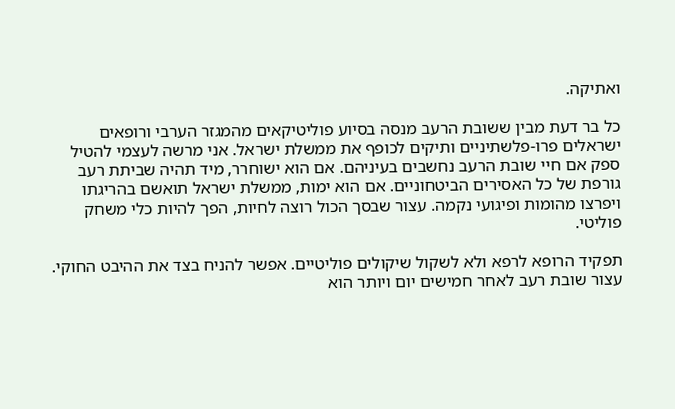ואתיקה.

כל בר דעת מבין ששובת הרעב מנסה בסיוע פוליטיקאים מהמגזר הערבי ורופאים ישראלים פרו-פלשתיניים ותיקים לכופף את ממשלת ישראל. אני מרשה לעצמי להטיל ספק אם חיי שובת הרעב נחשבים בעיניהם. אם הוא ישוחרר, מיד תהיה שביתת רעב גורפת של כל האסירים הביטחוניים. אם הוא ימות, ממשלת ישראל תואשם בהריגתו ויפרצו מהומות ופיגועי נקמה. עצור שבסך הכול רוצה לחיות, הפך להיות כלי משחק פוליטי.

תפקיד הרופא לרפא ולא לשקול שיקולים פוליטיים. אפשר להניח בצד את ההיבט החוקי. עצור שובת רעב לאחר חמישים יום ויותר הוא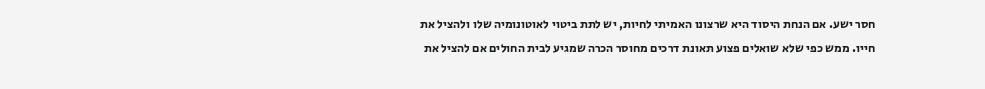חסר ישע. אם הנחת היסוד היא שרצונו האמיתי לחיות, יש לתת ביטוי לאוטונומיה שלו ולהציל את חייו. ממש כפי שלא שואלים פצוע תאונת דרכים מחוסר הכרה שמגיע לבית החולים אם להציל את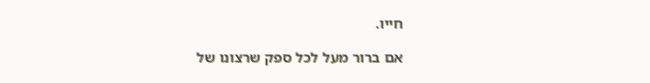חייו.

אם ברור מעל לכל ספק שרצונו של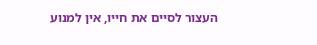העצור לסיים את חייו, אין למנוע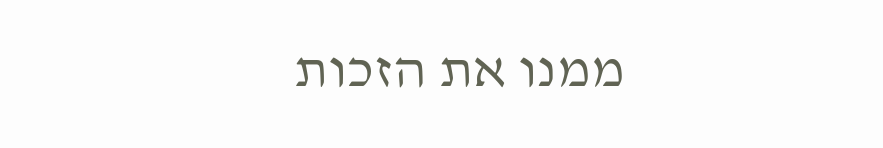ממנו את הזכות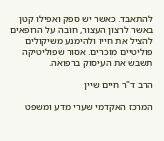להתאבד. כאשר יש ספק ואפילו קטן באשר לרצון העצור, חובה על הרופאים להציל את חייו ולהימנע משיקולים פוליטיים מוכרים. אסור שפוליטיקה תשבש את העיסוק ברפואה.

הרב ד"ר חיים שיין

המרכז האקדמי שערי מדע ומשפט